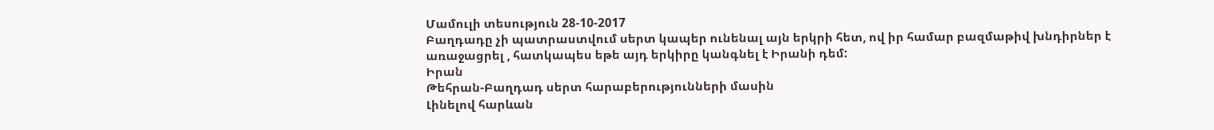Մամուլի տեսություն 28-10-2017
Բաղդադը չի պատրաստվում սերտ կապեր ունենալ այն երկրի հետ, ով իր համար բազմաթիվ խնդիրներ է առաջացրել , հատկապես եթե այդ երկիրը կանգնել է Իրանի դեմ:
Իրան
Թեհրան-Բաղդադ սերտ հարաբերությունների մասին
Լինելով հարևան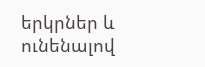երկրներ և ունենալով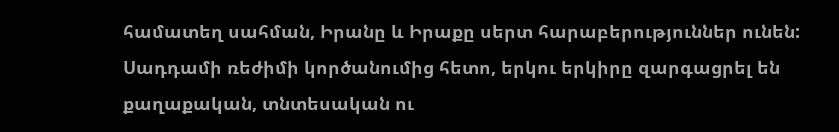համատեղ սահման, Իրանը և Իրաքը սերտ հարաբերություններ ունեն: Սադդամի ռեժիմի կործանումից հետո, երկու երկիրը զարգացրել են քաղաքական, տնտեսական ու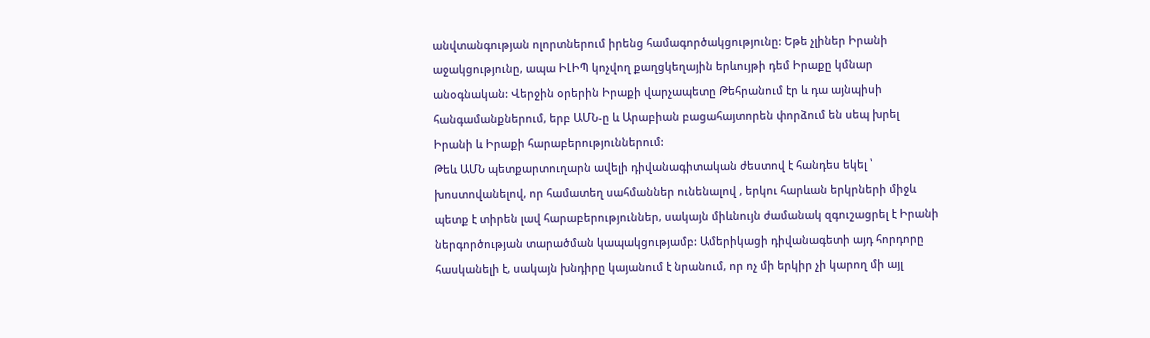անվտանգության ոլորտներում իրենց համագործակցությունը: Եթե չլիներ Իրանի աջակցությունը, ապա ԻԼԻՊ կոչվող քաղցկեղային երևույթի դեմ Իրաքը կմնար անօգնական: Վերջին օրերին Իրաքի վարչապետը Թեհրանում էր և դա այնպիսի հանգամանքներում, երբ ԱՄՆ-ը և Արաբիան բացահայտորեն փորձում են սեպ խրել Իրանի և Իրաքի հարաբերություններում:
Թեև ԱՄՆ պետքարտուղարն ավելի դիվանագիտական ժեստով է հանդես եկել ՝ խոստովանելով, որ համատեղ սահմաններ ունենալով , երկու հարևան երկրների միջև պետք է տիրեն լավ հարաբերություններ, սակայն միևնույն ժամանակ զգուշացրել է Իրանի ներգործության տարածման կապակցությամբ: Ամերիկացի դիվանագետի այդ հորդորը հասկանելի է, սակայն խնդիրը կայանում է նրանում, որ ոչ մի երկիր չի կարող մի այլ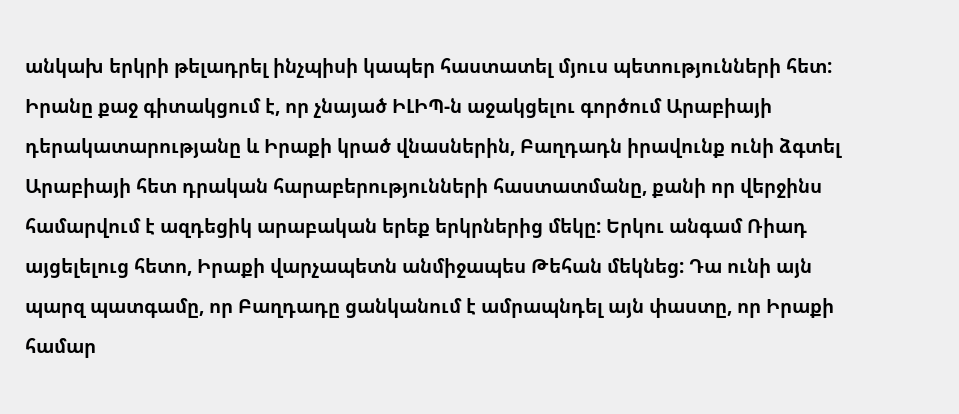անկախ երկրի թելադրել ինչպիսի կապեր հաստատել մյուս պետությունների հետ:
Իրանը քաջ գիտակցում է, որ չնայած ԻԼԻՊ-ն աջակցելու գործում Արաբիայի դերակատարությանը և Իրաքի կրած վնասներին, Բաղդադն իրավունք ունի ձգտել Արաբիայի հետ դրական հարաբերությունների հաստատմանը, քանի որ վերջինս համարվում է ազդեցիկ արաբական երեք երկրներից մեկը: Երկու անգամ Ռիադ այցելելուց հետո, Իրաքի վարչապետն անմիջապես Թեհան մեկնեց: Դա ունի այն պարզ պատգամը, որ Բաղդադը ցանկանում է ամրապնդել այն փաստը, որ Իրաքի համար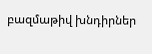բազմաթիվ խնդիրներ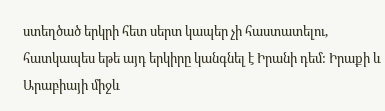ստեղծած երկրի հետ սերտ կապեր չի հաստատելու, հատկապես եթե այդ երկիրը կանգնել է Իրանի դեմ: Իրաքի և Արաբիայի միջև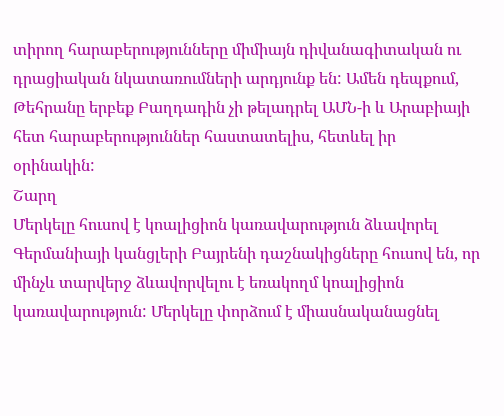տիրող հարաբերությունները միմիայն դիվանագիտական ու դրացիական նկատառումների արդյունք են: Ամեն դեպքում, Թեհրանը երբեք Բաղդադին չի թելադրել ԱՄՆ-ի և Արաբիայի հետ հարաբերություններ հաստատելիս, հետևել իր օրինակին:
Շարղ
Մերկելը հուսով է կոալիցիոն կառավարություն ձևավորել
Գերմանիայի կանցլերի Բայրենի դաշնակիցները հուսով են, որ մինչև տարվերջ ձևավորվելու է եռակողմ կոալիցիոն կառավարություն: Մերկելը փորձում է միասնականացնել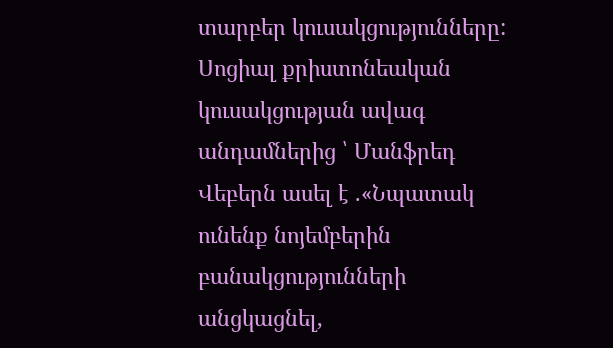տարբեր կուսակցությունները: Սոցիալ քրիստոնեական կուսակցության ավագ անդամներից ՝ Մանֆրեդ Վեբերն ասել է .«Նպատակ ունենք նոյեմբերին բանակցությունների անցկացնել,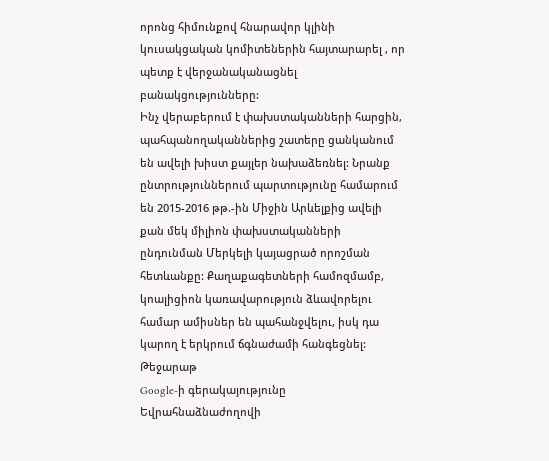որոնց հիմունքով հնարավոր կլինի կուսակցական կոմիտեներին հայտարարել , որ պետք է վերջանականացնել բանակցությունները:
Ինչ վերաբերում է փախստականների հարցին, պահպանողականներից շատերը ցանկանում են ավելի խիստ քայլեր նախաձեռնել: Նրանք ընտրություններում պարտությունը համարում են 2015-2016 թթ.-ին Միջին Արևելքից ավելի քան մեկ միլիոն փախստականների ընդունման Մերկելի կայացրած որոշման հետևանքը: Քաղաքագետների համոզմամբ, կոալիցիոն կառավարություն ձևավորելու համար ամիսներ են պահանջվելու, իսկ դա կարող է երկրում ճգնաժամի հանգեցնել:
Թեջարաթ
Google-ի գերակայությունը Եվրահնաձնաժողովի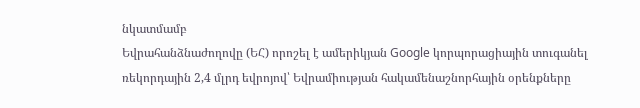նկատմամբ
Եվրահանձնաժողովը (ԵՀ) որոշել է ամերիկյան Google կորպորացիային տուգանել ռեկորդային 2,4 մլրդ եվրոյով՝ Եվրամիության հակամենաշնորհային օրենքները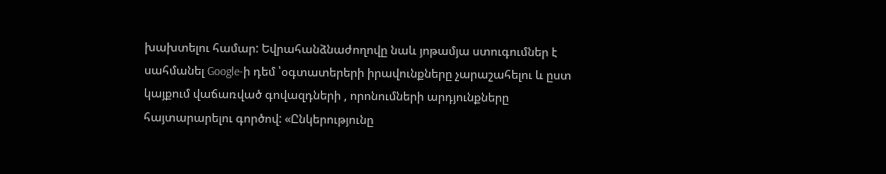խախտելու համար: Եվրահանձնաժողովը նաև յոթամյա ստուգումներ է սահմանել Google-ի դեմ ՝օգտատերերի իրավունքները չարաշահելու և ըստ կայքում վաճառված գովազդների , որոնումների արդյունքները հայտարարելու գործով: «Ընկերությունը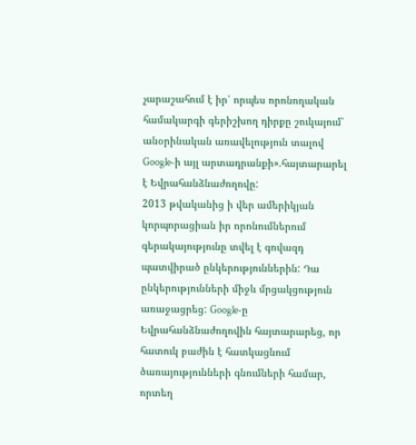չարաշահում է իր՝ որպես որոնողական համակարգի գերիշխող դիրքը շուկայում՝ անօրինական առավելություն տալով Google-ի այլ արտադրանքի».հայտարարել է Եվրահանձնաժողովը:
2013 թվականից ի վեր ամերիկյան կորպորացիան իր որոնումներում գերակայությունը տվել է գովազդ պատվիրած ընկերություններին: Դա ընկերությունների միջև մրցակցություն առաջացրեց: Google-ը Եվրահանձնաժողովին հայտարարեց, որ հատուկ բաժին է հատկացնում ծառայությունների գնումների համար, որտեղ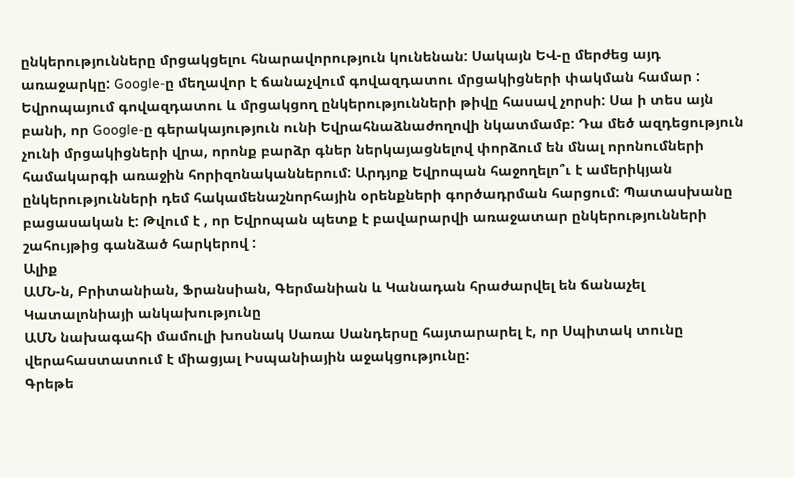ընկերությունները մրցակցելու հնարավորություն կունենան: Սակայն ԵՎ-ը մերժեց այդ առաջարկը: Google-ը մեղավոր է ճանաչվում գովազդատու մրցակիցների փակման համար : Եվրոպայում գովազդատու և մրցակցող ընկերությունների թիվը հասավ չորսի: Սա ի տես այն բանի, որ Google-ը գերակայություն ունի Եվրահնաձնաժողովի նկատմամբ: Դա մեծ ազդեցություն չունի մրցակիցների վրա, որոնք բարձր գներ ներկայացնելով փորձում են մնալ որոնումների համակարգի առաջին հորիզոնականներում: Արդյոք Եվրոպան հաջողելո՞ւ է ամերիկյան ընկերությունների դեմ հակամենաշնորհային օրենքների գործադրման հարցում: Պատասխանը բացասական է: Թվում է , որ Եվրոպան պետք է բավարարվի առաջատար ընկերությունների շահույթից գանձած հարկերով :
Ալիք
ԱՄՆ-ն, Բրիտանիան, Ֆրանսիան, Գերմանիան և Կանադան հրաժարվել են ճանաչել Կատալոնիայի անկախությունը
ԱՄՆ նախագահի մամուլի խոսնակ Սառա Սանդերսը հայտարարել է, որ Սպիտակ տունը վերահաստատում է միացյալ Իսպանիային աջակցությունը:
Գրեթե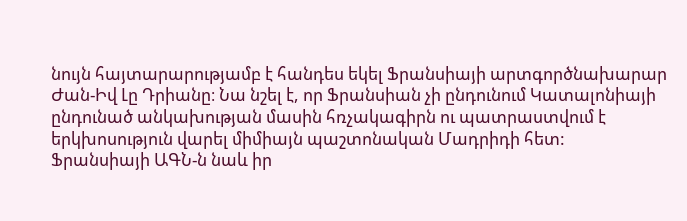նույն հայտարարությամբ է հանդես եկել Ֆրանսիայի արտգործնախարար Ժան-Իվ Լը Դրիանը։ Նա նշել է, որ Ֆրանսիան չի ընդունում Կատալոնիայի ընդունած անկախության մասին հռչակագիրն ու պատրաստվում է երկխոսություն վարել միմիայն պաշտոնական Մադրիդի հետ:
Ֆրանսիայի ԱԳՆ-ն նաև իր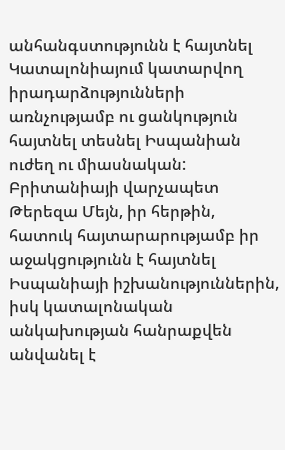անհանգստությունն է հայտնել Կատալոնիայում կատարվող իրադարձությունների առնչությամբ ու ցանկություն հայտնել տեսնել Իսպանիան ուժեղ ու միասնական:
Բրիտանիայի վարչապետ Թերեզա Մեյն, իր հերթին, հատուկ հայտարարությամբ իր աջակցությունն է հայտնել Իսպանիայի իշխանություններին, իսկ կատալոնական անկախության հանրաքվեն անվանել է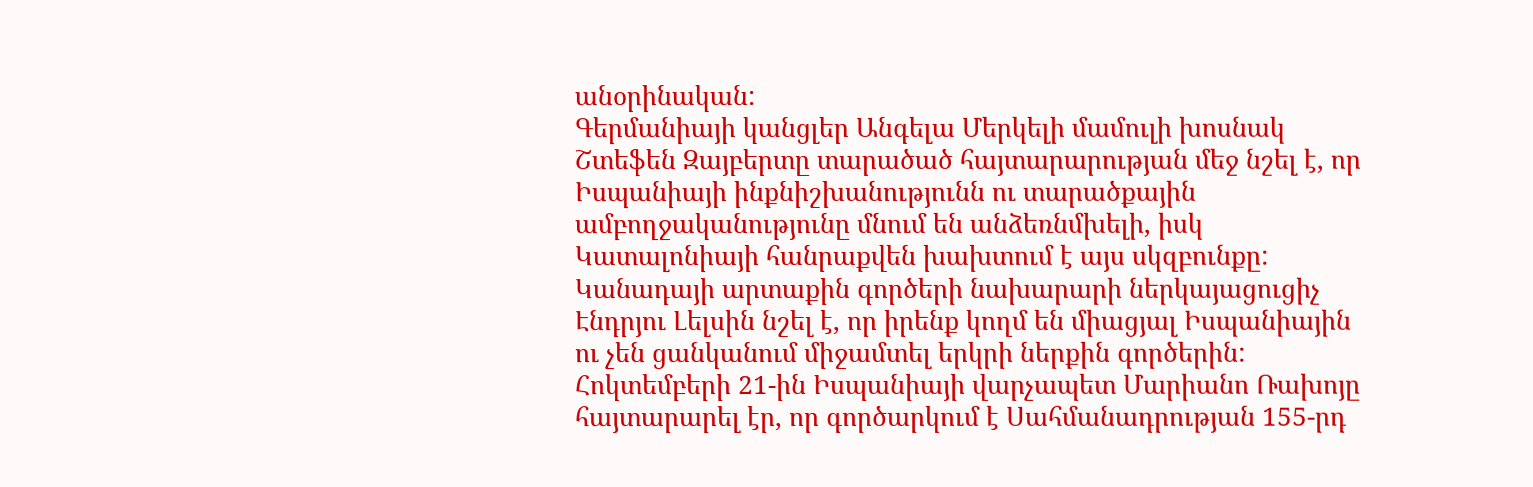անօրինական:
Գերմանիայի կանցլեր Անգելա Մերկելի մամուլի խոսնակ Շտեֆեն Զայբերտը տարածած հայտարարության մեջ նշել է, որ Իսպանիայի ինքնիշխանությունն ու տարածքային ամբողջականությունը մնում են անձեռնմխելի, իսկ Կատալոնիայի հանրաքվեն խախտում է այս սկզբունքը:
Կանադայի արտաքին գործերի նախարարի ներկայացուցիչ Էնդրյու Լելսին նշել է, որ իրենք կողմ են միացյալ Իսպանիային ու չեն ցանկանում միջամտել երկրի ներքին գործերին:
Հոկտեմբերի 21-ին Իսպանիայի վարչապետ Մարիանո Ռախոյը հայտարարել էր, որ գործարկում է Սահմանադրության 155-րդ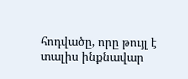հոդվածը, որը թույլ է տալիս ինքնավար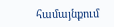համայնքում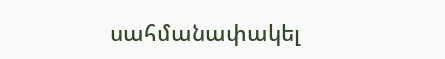սահմանափակել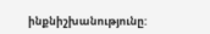ինքնիշխանությունը: